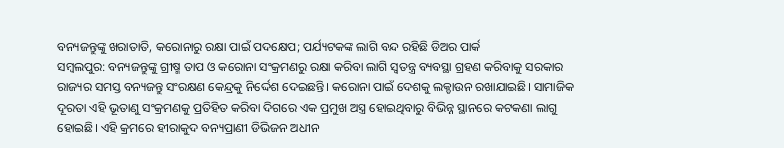ବନ୍ୟଜନ୍ତୁଙ୍କୁ ଖରାତାତି, କରୋନାରୁ ରକ୍ଷା ପାଇଁ ପଦକ୍ଷେପ; ପର୍ଯ୍ୟଟକଙ୍କ ଲାଗି ବନ୍ଦ ରହିଛି ଡିଅର ପାର୍କ
ସମ୍ବଲପୁର: ବନ୍ୟଜନ୍ତୁଙ୍କୁ ଗ୍ରୀଷ୍ମ ତାପ ଓ କରୋନା ସଂକ୍ରମଣରୁ ରକ୍ଷା କରିବା ଲାଗି ସ୍ୱତନ୍ତ୍ର ବ୍ୟବସ୍ଥା ଗ୍ରହଣ କରିବାକୁ ସରକାର ରାଜ୍ୟର ସମସ୍ତ ବନ୍ୟଜନ୍ତୁ ସଂରକ୍ଷଣ କେନ୍ଦ୍ରକୁ ନିର୍ଦ୍ଦେଶ ଦେଇଛନ୍ତି। କରୋନା ପାଇଁ ଦେଶକୁ ଲକ୍ଡାଉନ ରଖାଯାଇଛି। ସାମାଜିକ ଦୂରତା ଏହି ଭୂତାଣୁ ସଂକ୍ରମଣକୁ ପ୍ରତିହିତ କରିବା ଦିଗରେ ଏକ ପ୍ରମୁଖ ଅସ୍ତ୍ର ହୋଇଥିବାରୁ ବିଭିନ୍ନ ସ୍ଥାନରେ କଟକଣା ଲାଗୁ ହୋଇଛି। ଏହି କ୍ରମରେ ହୀରାକୁଦ ବନ୍ୟପ୍ରାଣୀ ଡିଭିଜନ ଅଧୀନ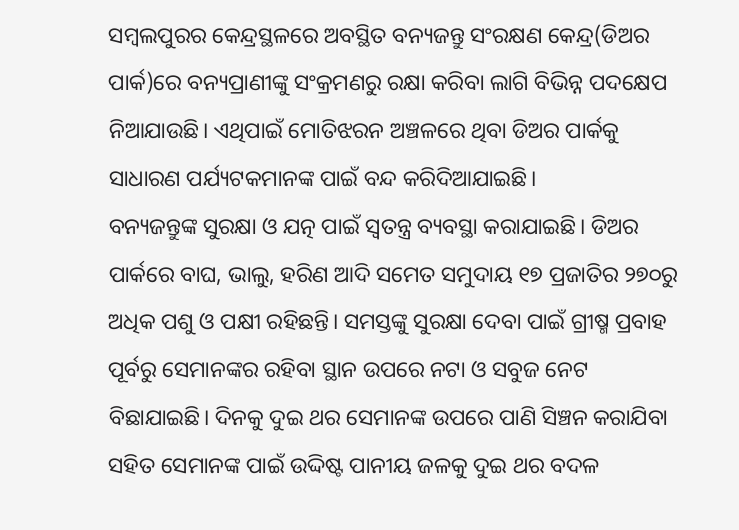ସମ୍ବଲପୁରର କେନ୍ଦ୍ରସ୍ଥଳରେ ଅବସ୍ଥିତ ବନ୍ୟଜନ୍ତୁ ସଂରକ୍ଷଣ କେନ୍ଦ୍ର(ଡିଅର ପାର୍କ)ରେ ବନ୍ୟପ୍ରାଣୀଙ୍କୁ ସଂକ୍ରମଣରୁ ରକ୍ଷା କରିବା ଲାଗି ବିଭିନ୍ନ ପଦକ୍ଷେପ ନିଆଯାଉଛି। ଏଥିପାଇଁ ମୋତିଝରନ ଅଞ୍ଚଳରେ ଥିବା ଡିଅର ପାର୍କକୁ ସାଧାରଣ ପର୍ଯ୍ୟଟକମାନଙ୍କ ପାଇଁ ବନ୍ଦ କରିଦିଆଯାଇଛି।
ବନ୍ୟଜନ୍ତୁଙ୍କ ସୁରକ୍ଷା ଓ ଯତ୍ନ ପାଇଁ ସ୍ୱତନ୍ତ୍ର ବ୍ୟବସ୍ଥା କରାଯାଇଛି। ଡିଅର ପାର୍କରେ ବାଘ, ଭାଲୁ, ହରିଣ ଆଦି ସମେତ ସମୁଦାୟ ୧୭ ପ୍ରଜାତିର ୨୭୦ରୁ ଅଧିକ ପଶୁ ଓ ପକ୍ଷୀ ରହିଛନ୍ତି। ସମସ୍ତଙ୍କୁ ସୁରକ୍ଷା ଦେବା ପାଇଁ ଗ୍ରୀଷ୍ମ ପ୍ରବାହ ପୂର୍ବରୁ ସେମାନଙ୍କର ରହିବା ସ୍ଥାନ ଉପରେ ନଟା ଓ ସବୁଜ ନେଟ ବିଛାଯାଇଛି। ଦିନକୁ ଦୁଇ ଥର ସେମାନଙ୍କ ଉପରେ ପାଣି ସିଞ୍ଚନ କରାଯିବା ସହିତ ସେମାନଙ୍କ ପାଇଁ ଉଦ୍ଦିଷ୍ଟ ପାନୀୟ ଜଳକୁ ଦୁଇ ଥର ବଦଳ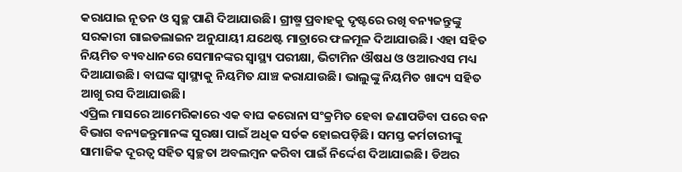କରାଯାଇ ନୂତନ ଓ ସ୍ୱଚ୍ଛ ପାଣି ଦିଆଯାଉଛି। ଗ୍ରୀଷ୍ମ ପ୍ରବାହକୁ ଦୃଷ୍ଟରେ ରଖି ବନ୍ୟଜନ୍ତୁଙ୍କୁ ସରକାରୀ ଗାଇଡଲାଇନ ଅନୁଯାୟୀ ଯଥେଷ୍ଟ ମାତ୍ରାରେ ଫଳମୂଳ ଦିଆଯାଉଛି। ଏହା ସହିତ ନିୟମିତ ବ୍ୟବଧାନରେ ସେମାନଙ୍କର ସ୍ୱାସ୍ଥ୍ୟ ପରୀକ୍ଷା, ଭିଟାମିନ ଔଷଧ ଓ ଓଆରଏସ ମଧ୍ୟ ଦିଆଯାଉଛି। ବାଘଙ୍କ ସ୍ୱାସ୍ଥ୍ୟକୁ ନିୟମିତ ଯାଞ୍ଚ କରାଯାଉଛି। ଭାଲୁଙ୍କୁ ନିୟମିତ ଖାଦ୍ୟ ସହିତ ଆଖୁ ରସ ଦିଆଯାଉଛି।
ଏପ୍ରିଲ ମାସରେ ଆମେରିକାରେ ଏକ ବାଘ କରୋନା ସଂକ୍ରମିତ ହେବା ଜଣାପଡିବା ପରେ ବନ ବିଭାଗ ବନ୍ୟଜନ୍ତୁମାନଙ୍କ ସୁରକ୍ଷା ପାଇଁ ଅଧିକ ସର୍ତକ ହୋଇପଡ଼ିଛି। ସମସ୍ତ କର୍ମଚାରୀଙ୍କୁ ସାମାଜିକ ଦୂରତ୍ୱ ସହିତ ସ୍ୱଚ୍ଛତା ଅବଲମ୍ବନ କରିବା ପାଇଁ ନିର୍ଦ୍ଦେଶ ଦିଆଯାଇଛି। ଡିଅର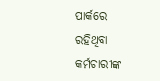ପାର୍କରେ ରହିଥିବା କର୍ମଚାରୀଙ୍କ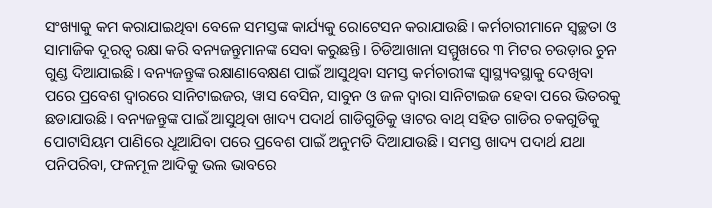ସଂଖ୍ୟାକୁ କମ କରାଯାଇଥିବା ବେଳେ ସମସ୍ତଙ୍କ କାର୍ଯ୍ୟକୁ ରୋଟେସନ କରାଯାଉଛି। କର୍ମଚାରୀମାନେ ସ୍ୱଚ୍ଛତା ଓ ସାମାଜିକ ଦୂରତ୍ୱ ରକ୍ଷା କରି ବନ୍ୟଜନ୍ତୁମାନଙ୍କ ସେବା କରୁଛନ୍ତି। ଚିଡିଆଖାନା ସମ୍ମୁଖରେ ୩ ମିଟର ଚଉଡ଼ାର ଚୁନ ଗୁଣ୍ଡ ଦିଆଯାଇଛି। ବନ୍ୟଜନ୍ତୁଙ୍କ ରକ୍ଷାଣାବେକ୍ଷଣ ପାଇଁ ଆସୁଥିବା ସମସ୍ତ କର୍ମଚାରୀଙ୍କ ସ୍ୱାସ୍ଥ୍ୟବସ୍ଥାକୁ ଦେଖିବା ପରେ ପ୍ରବେଶ ଦ୍ୱାରରେ ସାନିଟାଇଜର, ୱାସ ବେସିନ, ସାବୁନ ଓ ଜଳ ଦ୍ୱାରା ସାନିଟାଇଜ ହେବା ପରେ ଭିତରକୁ ଛଡାଯାଉଛି। ବନ୍ୟଜନ୍ତୁଙ୍କ ପାଇଁ ଆସୁଥିବା ଖାଦ୍ୟ ପଦାର୍ଥ ଗାଡିଗୁଡିକୁ ୱାଟର ବାଥ୍ ସହିତ ଗାଡିର ଚକଗୁଡିକୁ ପୋଟାସିୟମ ପାଣିରେ ଧୂଆଯିବା ପରେ ପ୍ରବେଶ ପାଇଁ ଅନୁମତି ଦିଆଯାଉଛି। ସମସ୍ତ ଖାଦ୍ୟ ପଦାର୍ଥ ଯଥା ପନିପରିବା, ଫଳମୂଳ ଆଦିକୁ ଭଲ ଭାବରେ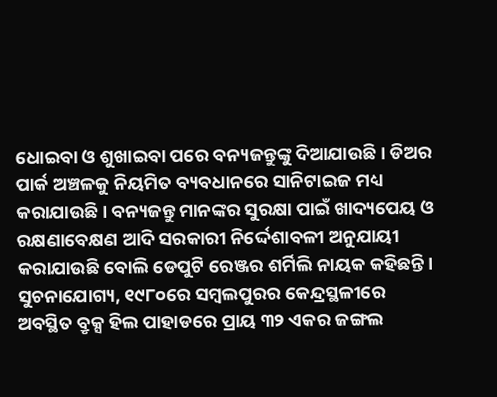ଧୋଇବା ଓ ଶୁଖାଇବା ପରେ ବନ୍ୟଜନ୍ତୁଙ୍କୁ ଦିଆଯାଉଛି। ଡିଅର ପାର୍କ ଅଞ୍ଚଳକୁ ନିୟମିତ ବ୍ୟବଧାନରେ ସାନିଟାଇଜ ମଧ୍ୟ କରାଯାଉଛି। ବନ୍ୟଜନ୍ତୁ ମାନଙ୍କର ସୁରକ୍ଷା ପାଇଁ ଖାଦ୍ୟପେୟ ଓ ରକ୍ଷଣାବେକ୍ଷଣ ଆଦି ସରକାରୀ ନିର୍ଦ୍ଦେଶାବଳୀ ଅନୁଯାୟୀ କରାଯାଉଛି ବୋଲି ଡେପୁଟି ରେଞ୍ଜର ଶର୍ମିଲି ନାୟକ କହିଛନ୍ତି।
ସୁଚନାଯୋଗ୍ୟ, ୧୯୮୦ରେ ସମ୍ବଲପୁରର କେନ୍ଦ୍ରସ୍ଥଳୀରେ ଅବସ୍ଥିତ ବ୍ରୃକ୍ସ ହିଲ ପାହାଡରେ ପ୍ରାୟ ୩୨ ଏକର ଜଙ୍ଗଲ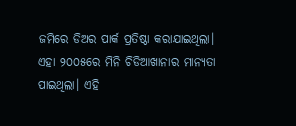ଜମିରେ ଡିଅର ପାର୍କ ପ୍ରତିଷ୍ଠା କରାଯାଇଥିଲା। ଏହା ୨୦୦୫ରେ ମିନି ଚିଡିଆଖାନାର ମାନ୍ୟତା ପାଇଥିଲା। ଏହି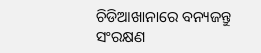ଚିଡିଆଖାନାରେ ବନ୍ୟଜନ୍ତୁ ସଂରକ୍ଷଣ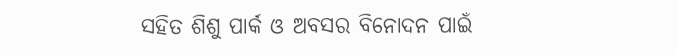ସହିତ ଶିଶୁ ପାର୍କ ଓ ଅବସର ବିନୋଦନ ପାଇଁ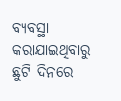ବ୍ୟବସ୍ଥା କରାଯାଇଥିବାରୁ ଛୁଟି ଦିନରେ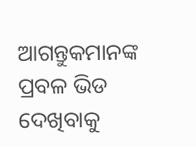ଆଗନ୍ତୁକମାନଙ୍କ ପ୍ରବଳ ଭିଡ ଦେଖିବାକୁ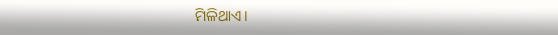ମିଳିଥାଏ।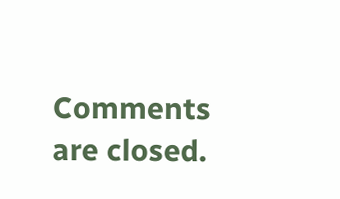Comments are closed.